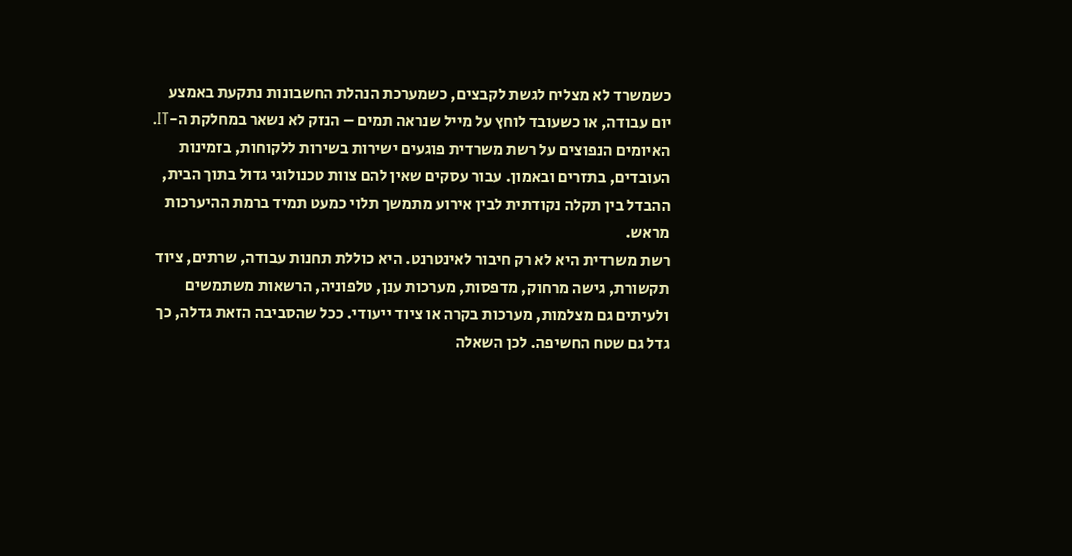כשמשרד לא מצליח לגשת לקבצים, כשמערכת הנהלת החשבונות נתקעת באמצע יום עבודה, או כשעובד לוחץ על מייל שנראה תמים – הנזק לא נשאר במחלקת ה-IT. האיומים הנפוצים על רשת משרדית פוגעים ישירות בשירות ללקוחות, בזמינות העובדים, בתזרים ובאמון. עבור עסקים שאין להם צוות טכנולוגי גדול בתוך הבית, ההבדל בין תקלה נקודתית לבין אירוע מתמשך תלוי כמעט תמיד ברמת ההיערכות מראש.
רשת משרדית היא לא רק חיבור לאינטרנט. היא כוללת תחנות עבודה, שרתים, ציוד תקשורת, גישה מרחוק, מדפסות, מערכות ענן, טלפוניה, הרשאות משתמשים ולעיתים גם מצלמות, מערכות בקרה או ציוד ייעודי. ככל שהסביבה הזאת גדלה, כך גדל גם שטח החשיפה. לכן השאלה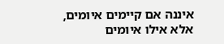איננה אם קיימים איומים, אלא אילו איומים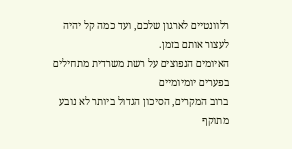רלוונטיים לארגון שלכם, ועד כמה קל יהיה לעצור אותם בזמן.
האיומים הנפוצים על רשת משרדית מתחילים בפערים יומיומיים
ברוב המקרים, הסיכון הגדול ביותר לא נובע מתוקף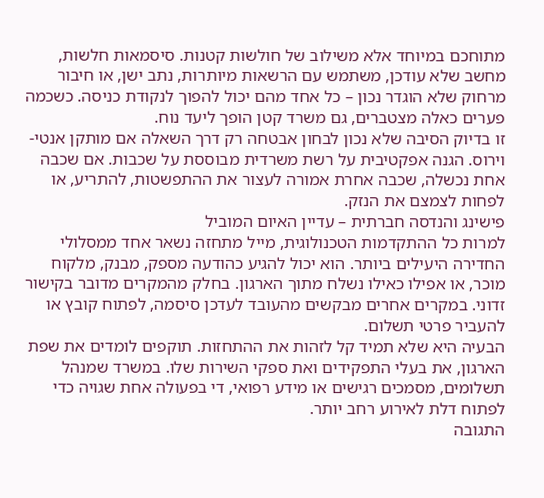מתוחכם במיוחד אלא משילוב של חולשות קטנות. סיסמאות חלשות, מחשב שלא עודכן, משתמש עם הרשאות מיותרות, נתב ישן, או חיבור מרחוק שלא הוגדר נכון – כל אחד מהם יכול להפוך לנקודת כניסה. כשכמה פערים כאלה מצטברים, גם משרד קטן הופך ליעד נוח.
זו בדיוק הסיבה שלא נכון לבחון אבטחה רק דרך השאלה אם מותקן אנטי-וירוס. הגנה אפקטיבית על רשת משרדית מבוססת על שכבות. אם שכבה אחת נכשלה, שכבה אחרת אמורה לעצור את ההתפשטות, להתריע, או לפחות לצמצם את הנזק.
פישינג והנדסה חברתית – עדיין האיום המוביל
למרות כל ההתקדמות הטכנולוגית, מייל מתחזה נשאר אחד ממסלולי החדירה היעילים ביותר. הוא יכול להגיע כהודעה מספק, מבנק, מלקוח מוכר, או אפילו כאילו נשלח מתוך הארגון. בחלק מהמקרים מדובר בקישור זדוני. במקרים אחרים מבקשים מהעובד לעדכן סיסמה, לפתוח קובץ או להעביר פרטי תשלום.
הבעיה היא שלא תמיד קל לזהות את ההתחזות. תוקפים לומדים את שפת הארגון, את בעלי התפקידים ואת ספקי השירות שלו. במשרד שמנהל תשלומים, מסמכים רגישים או מידע רפואי, די בפעולה אחת שגויה כדי לפתוח דלת לאירוע רחב יותר.
התגובה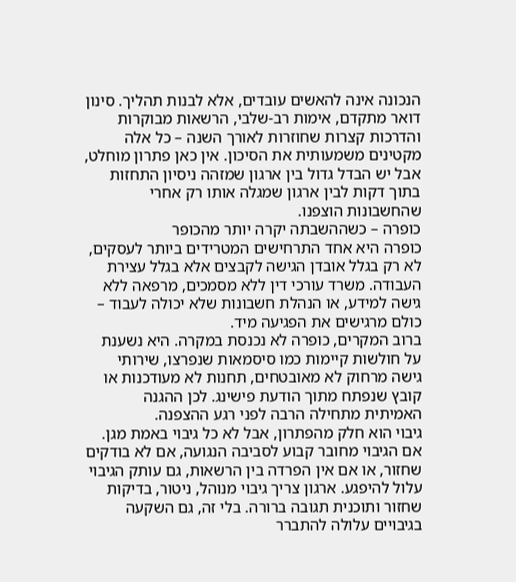הנכונה אינה להאשים עובדים, אלא לבנות תהליך. סינון דואר מתקדם, אימות רב-שלבי, הרשאות מבוקרות והדרכות קצרות שחוזרות לאורך השנה – כל אלה מקטינים משמעותית את הסיכון. אין כאן פתרון מוחלט, אבל יש הבדל גדול בין ארגון שמזהה ניסיון התחזות בתוך דקות לבין ארגון שמגלה אותו רק אחרי שהחשבונות הוצפנו.
כופרה – כשההשבתה יקרה יותר מהכופר
כופרה היא אחד התרחישים המטרידים ביותר לעסקים, לא רק בגלל אובדן הגישה לקבצים אלא בגלל עצירת העבודה. משרד עורכי דין ללא מסמכים, מרפאה ללא גישה למידע, או הנהלת חשבונות שלא יכולה לעבוד – כולם מרגישים את הפגיעה מיד.
ברוב המקרים, כופרה לא נכנסת במקרה. היא נשענת על חולשות קיימות כמו סיסמאות שנפרצו, שירותי גישה מרחוק לא מאובטחים, תחנות לא מעודכנות או קובץ שנפתח מתוך הודעת פישינג. לכן ההגנה האמיתית מתחילה הרבה לפני רגע ההצפנה.
גיבוי הוא חלק מהפתרון, אבל לא כל גיבוי באמת מגן. אם הגיבוי מחובר קבוע לסביבה הנגועה, אם לא בודקים שחזור, או אם אין הפרדה בין הרשאות, גם עותק הגיבוי עלול להיפגע. ארגון צריך גיבוי מנוהל, ניטור, בדיקות שחזור ותוכנית תגובה ברורה. בלי זה, גם השקעה בגיבויים עלולה להתברר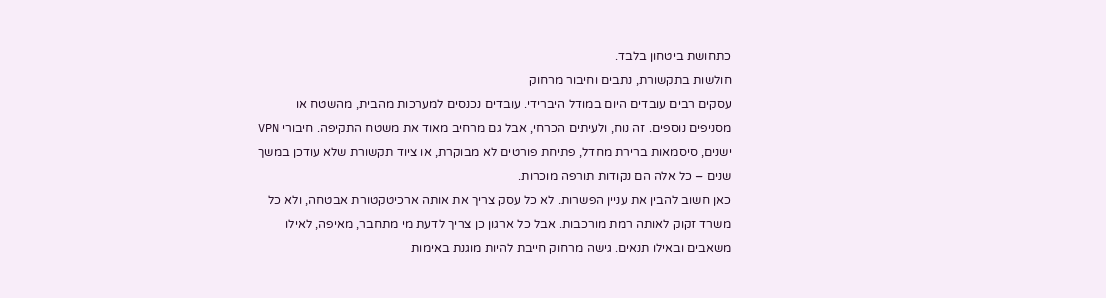כתחושת ביטחון בלבד.
חולשות בתקשורת, נתבים וחיבור מרחוק
עסקים רבים עובדים היום במודל היברידי. עובדים נכנסים למערכות מהבית, מהשטח או מסניפים נוספים. זה נוח, ולעיתים הכרחי, אבל גם מרחיב מאוד את משטח התקיפה. חיבורי VPN ישנים, סיסמאות ברירת מחדל, פתיחת פורטים לא מבוקרת, או ציוד תקשורת שלא עודכן במשך שנים – כל אלה הם נקודות תורפה מוכרות.
כאן חשוב להבין את עניין הפשרות. לא כל עסק צריך את אותה ארכיטקטורת אבטחה, ולא כל משרד זקוק לאותה רמת מורכבות. אבל כל ארגון כן צריך לדעת מי מתחבר, מאיפה, לאילו משאבים ובאילו תנאים. גישה מרחוק חייבת להיות מוגנת באימות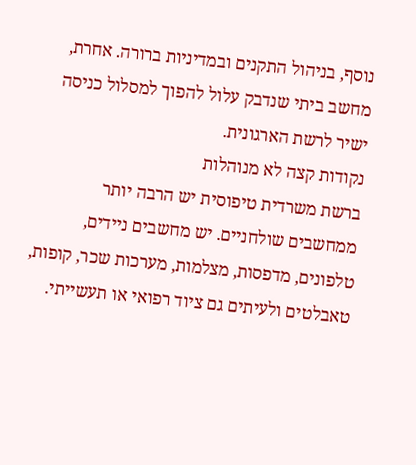נוסף, בניהול התקנים ובמדיניות ברורה. אחרת, מחשב ביתי שנדבק עלול להפוך למסלול כניסה ישיר לרשת הארגונית.
נקודות קצה לא מנוהלות
ברשת משרדית טיפוסית יש הרבה יותר ממחשבים שולחניים. יש מחשבים ניידים, טלפונים, מדפסות, מצלמות, מערכות שכר, קופות, טאבלטים ולעיתים גם ציוד רפואי או תעשייתי.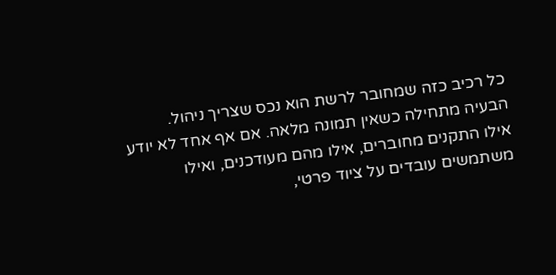כל רכיב כזה שמחובר לרשת הוא נכס שצריך ניהול.
הבעיה מתחילה כשאין תמונה מלאה. אם אף אחד לא יודע אילו התקנים מחוברים, אילו מהם מעודכנים, ואילו משתמשים עובדים על ציוד פרטי,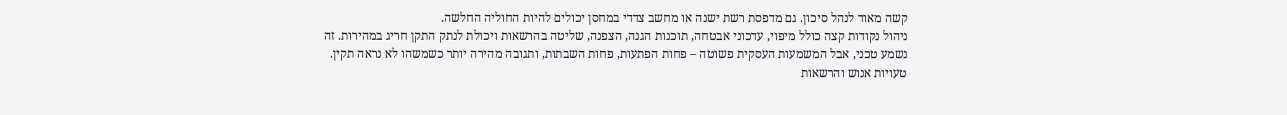קשה מאוד לנהל סיכון. גם מדפסת רשת ישנה או מחשב צדדי במחסן יכולים להיות החוליה החלשה.
ניהול נקודות קצה כולל מיפוי, עדכוני אבטחה, תוכנות הגנה, הצפנה, שליטה בהרשאות ויכולת לנתק התקן חריג במהירות. זה נשמע טכני, אבל המשמעות העסקית פשוטה – פחות הפתעות, פחות השבתות, ותגובה מהירה יותר כשמשהו לא נראה תקין.
טעויות אנוש והרשאות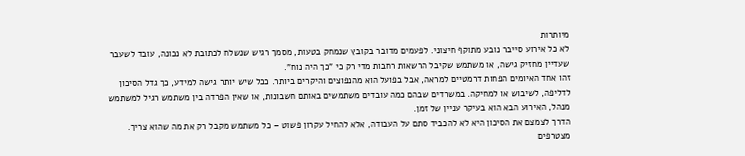מיותרות
לא כל אירוע סייבר נובע מתוקף חיצוני. לפעמים מדובר בקובץ שנמחק בטעות, מסמך רגיש שנשלח לכתובת לא נכונה, עובד לשעבר שעדיין מחזיק גישה, או משתמש שקיבל הרשאות רחבות מדי רק כי "כך היה נוח".
זהו אחד האיומים הפחות דרמטיים למראה, אבל בפועל הוא מהנפוצים והיקרים ביותר. ככל שיש יותר גישה למידע, כך גדל הסיכון לדליפה, לשיבוש או למחיקה. במשרדים שבהם כמה עובדים משתמשים באותם חשבונות, או שאין הפרדה בין משתמש רגיל למשתמש מנהל, האירוע הבא הוא בעיקר עניין של זמן.
הדרך לצמצם את הסיכון היא לא להכביד סתם על העבודה, אלא להחיל עקרון פשוט – כל משתמש מקבל רק את מה שהוא צריך. מצטרפים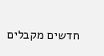חדשים מקבלים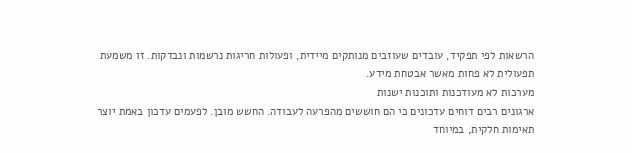הרשאות לפי תפקיד, עובדים שעוזבים מנותקים מיידית, ופעולות חריגות נרשמות ונבדקות. זו משמעת תפעולית לא פחות מאשר אבטחת מידע.
מערכות לא מעודכנות ותוכנות ישנות
ארגונים רבים דוחים עדכונים כי הם חוששים מהפרעה לעבודה. החשש מובן. לפעמים עדכון באמת יוצר תאימות חלקית, במיוחד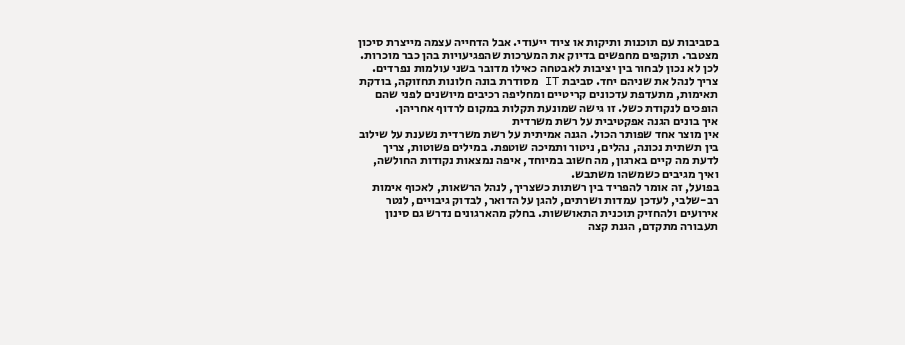בסביבות עם תוכנות ותיקות או ציוד ייעודי. אבל הדחייה עצמה מייצרת סיכון מצטבר. תוקפים מחפשים בדיוק את המערכות שהפגיעויות בהן כבר מוכרות.
לכן לא נכון לבחור בין יציבות לאבטחה כאילו מדובר בשני עולמות נפרדים. צריך לנהל את שניהם יחד. סביבת IT מסודרת בונה חלונות תחזוקה, בודקת תאימות, מתעדפת עדכונים קריטיים ומחליפה רכיבים מיושנים לפני שהם הופכים לנקודת כשל. זו גישה שמונעת תקלות במקום לרדוף אחריהן.
איך בונים הגנה אפקטיבית על רשת משרדית
אין מוצר אחד שפותר הכול. הגנה אמיתית על רשת משרדית נשענת על שילוב בין תשתית נכונה, נהלים, ניטור ותמיכה שוטפת. במילים פשוטות, צריך לדעת מה קיים בארגון, מה חשוב במיוחד, איפה נמצאות נקודות החולשה, ואיך מגיבים כשמשהו משתבש.
בפועל, זה אומר להפריד בין רשתות כשצריך, לנהל הרשאות, לאכוף אימות רב-שלבי, לעדכן עמדות ושרתים, להגן על הדואר, לבדוק גיבויים, לנטר אירועים ולהחזיק תוכנית התאוששות. בחלק מהארגונים נדרש גם סינון תעבורה מתקדם, הגנת קצה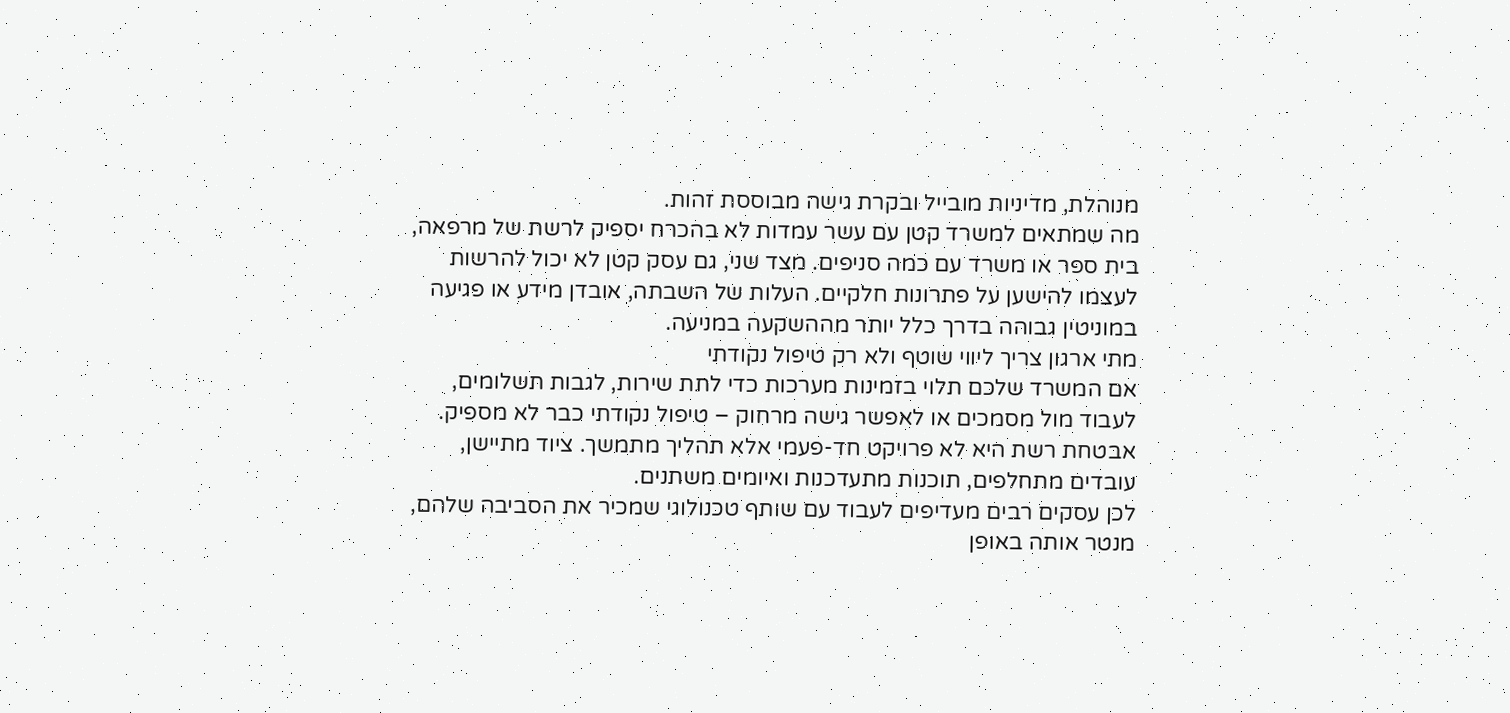מנוהלת, מדיניות מובייל ובקרת גישה מבוססת זהות.
מה שמתאים למשרד קטן עם עשר עמדות לא בהכרח יספיק לרשת של מרפאה, בית ספר או משרד עם כמה סניפים. מצד שני, גם עסק קטן לא יכול להרשות לעצמו להישען על פתרונות חלקיים. העלות של השבתה, אובדן מידע או פגיעה במוניטין גבוהה בדרך כלל יותר מההשקעה במניעה.
מתי ארגון צריך ליווי שוטף ולא רק טיפול נקודתי
אם המשרד שלכם תלוי בזמינות מערכות כדי לתת שירות, לגבות תשלומים, לעבוד מול מסמכים או לאפשר גישה מרחוק – טיפול נקודתי כבר לא מספיק. אבטחת רשת היא לא פרויקט חד-פעמי אלא תהליך מתמשך. ציוד מתיישן, עובדים מתחלפים, תוכנות מתעדכנות ואיומים משתנים.
לכן עסקים רבים מעדיפים לעבוד עם שותף טכנולוגי שמכיר את הסביבה שלהם, מנטר אותה באופן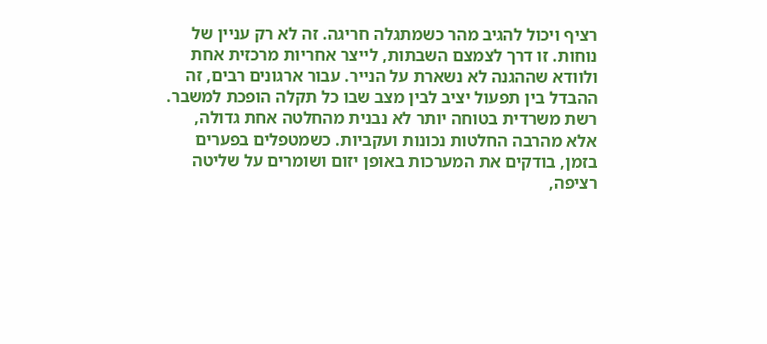רציף ויכול להגיב מהר כשמתגלה חריגה. זה לא רק עניין של נוחות. זו דרך לצמצם השבתות, לייצר אחריות מרכזית אחת ולוודא שההגנה לא נשארת על הנייר. עבור ארגונים רבים, זה ההבדל בין תפעול יציב לבין מצב שבו כל תקלה הופכת למשבר.
רשת משרדית בטוחה יותר לא נבנית מהחלטה אחת גדולה, אלא מהרבה החלטות נכונות ועקביות. כשמטפלים בפערים בזמן, בודקים את המערכות באופן יזום ושומרים על שליטה רציפה,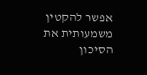אפשר להקטין משמעותית את הסיכון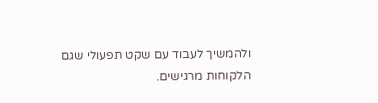ולהמשיך לעבוד עם שקט תפעולי שגם הלקוחות מרגישים.